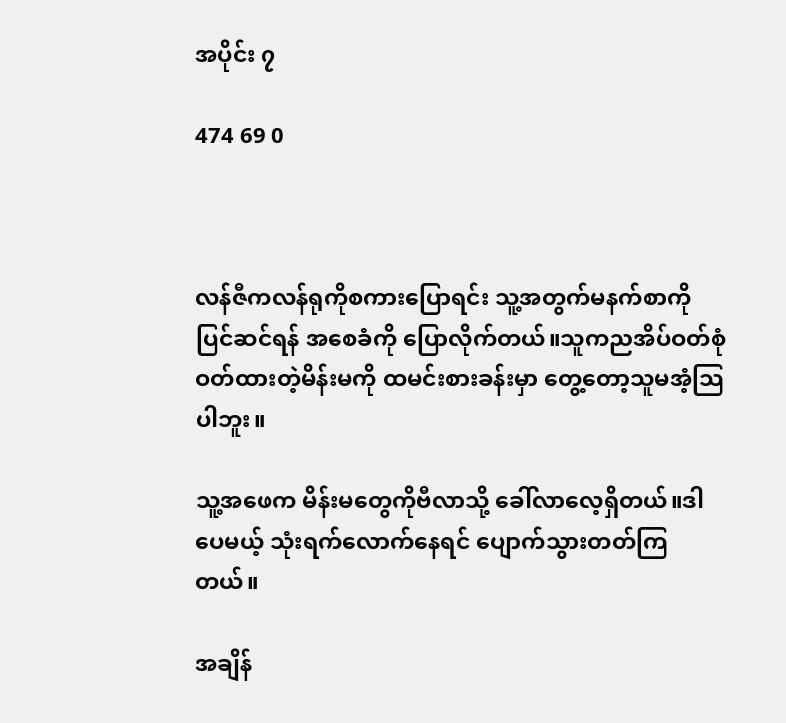အပိုင်း ၇

474 69 0



လန်ဇီကလန်ရုကိုစကားပြောရင်း သူ့အတွက်မနက်စာကိုပြင်ဆင်ရန် အစေခံကို ပြောလိုက်တယ်။သူကညအိပ်ဝတ်စုံဝတ်ထားတဲ့မိန်းမကို ထမင်းစားခန်းမှာ တွေ့တော့သူမအံ့သြပါဘူး။

သူ့အဖေက မိန်းမတွေကိုဗီလာသို့ ခေါ်လာလေ့ရှိတယ်။ဒါပေမယ့် သုံးရက်လောက်နေရင် ပျောက်သွားတတ်ကြတယ်။

အချိန်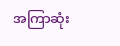အကြာဆုံး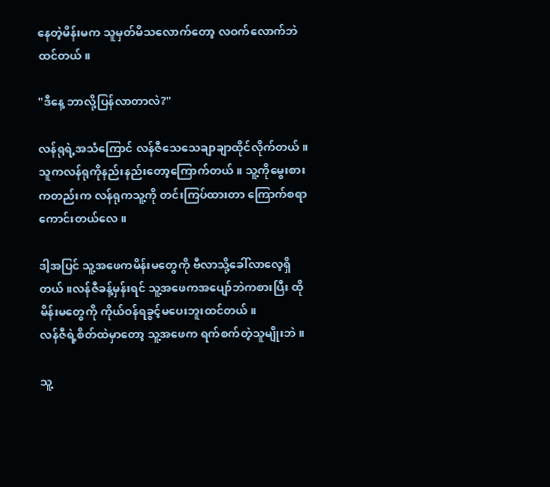နေတဲ့မိန်းမက သူမှတ်မိသလောက်တော့ လဝက်လောက်ဘဲထင်တယ်။

"ဒီနေ့ ဘာလို့ပြန်လာတာလဲ?"

လန်ရုရဲ့အသံကြောင် လန်ဇီသေသေချာချာထိုင်လိုက်တယ်။သူကလန်ရုကိုနည်းနည်းတော့ကြောက်တယ်။ သူ့ကိုမွေးစားကတည်းက လန်ရုကသူ့ကို တင်းကြပ်ထားတာ ကြောက်စရာကောင်းတယ်လေ။

ဒါ့အပြင် သူ့အဖေကမိန်းမတွေကို ဗီလာသို့ခေါ်လာလေ့ရှိတယ်။လန်ဇီခန့်မှန်းရင် သူ့အဖေကအပျော်ဘဲကစားပြီး ထိုမိန်းမတွေကို ကိုယ်ဝန်ရခွင့်မပေးဘူးထင်တယ်။
လန်ဇီရဲ့စိတ်ထဲမှာတော့ သူ့အဖေက ရက်စက်တဲ့သူမျိုးဘဲ။

သူ့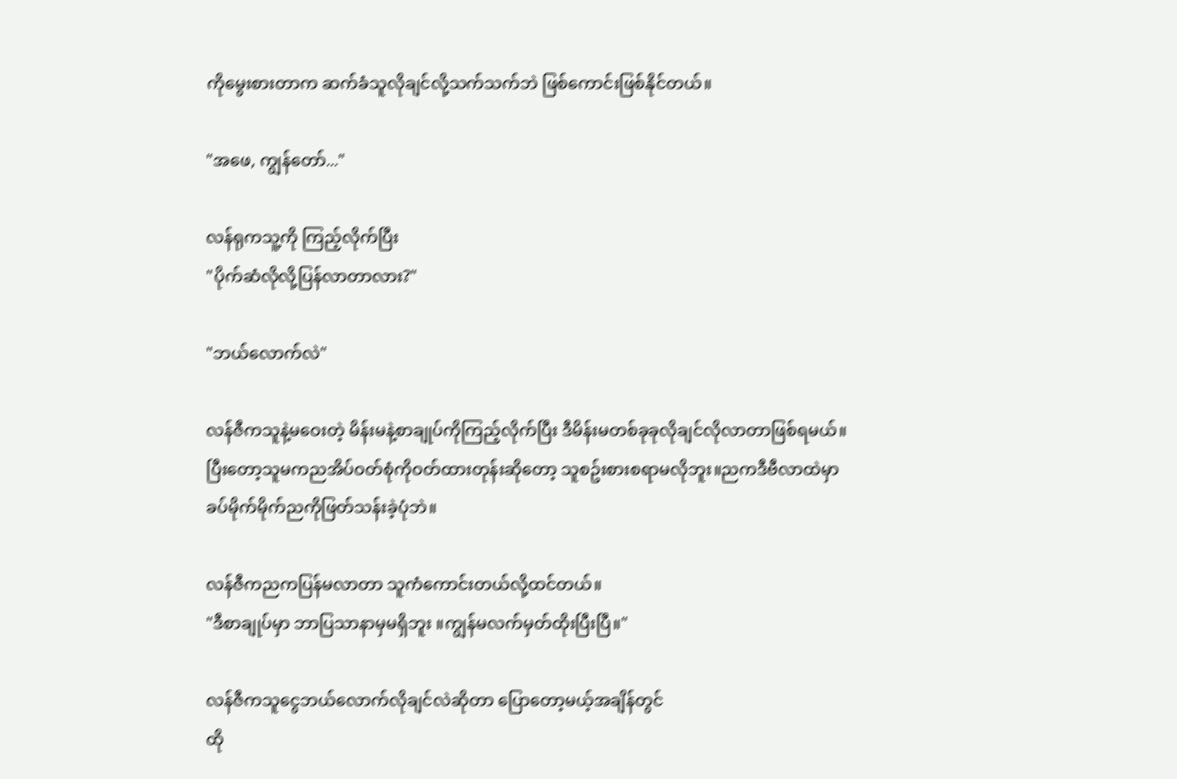ကိုမွေးစားတာက ဆက်ခံသူလိုချင်လို့သက်သက်ဘဲ ဖြစ်ကောင်းဖြစ်နိုင်တယ်။

"အဖေ, ကျွန်တော်..."

လန်ရုကသူ့ကို ကြည့်လိုက်ပြီး
"ပိုက်ဆံလိုလို့ပြန်လာတာလား?"

"ဘယ်လောက်လဲ"

လန်ဇီကသူနဲ့မဝေးတဲ့ မိန်းမနဲ့စာချုပ်ကိုကြည့်လိုက်ပြီး ဒီမိန်းမတစ်ခုခုလိုချင်လိုလာတာဖြစ်ရမယ်။
ပြီးတော့သူမကညအိပ်ဝတ်စုံကိုဝတ်ထားတုန်းဆိုတော့ သူစဥ်းစားစရာမလိုဘူး။ညကဒီဗီလာထဲမှာ ခပ်မိုက်မိုက်ညကိုဖြတ်သန်းခဲ့ပုံဘဲ။

လန်ဇီကညကပြန်မလာတာ သူကံကောင်းတယ်လို့ထင်တယ်။
"ဒီစာချုပ်မှာ ဘာပြသာနာမှမရှိဘူး ။ကျွန်မလက်မှတ်ထိုးပြီးပြီ။"

လန်ဇီကသူငွေဘယ်လောက်လိုချင်လဲဆိုတာ ပြောတော့မယ့်အချိန်တွင်
ထို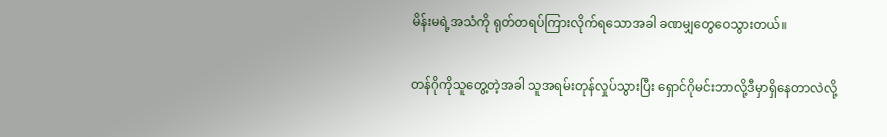မိန်းမရဲ့အသံကို ရုတ်တရပ်ကြားလိုက်ရသောအခါ ခဏမျှတွေဝေသွားတယ်။

တန်ဂိုကိုသူတွေ့တဲ့အခါ သူအရမ်းတုန်လှုပ်သွားပြီး ရှောင်ဂိုမင်းဘာလို့ဒီမှာရှိနေတာလဲလို့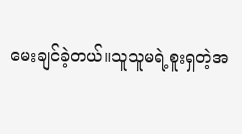မေးချင်ခဲ့တယ်။သူသူမရဲ့စူးရှတဲ့အ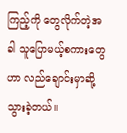ကြည့်ကို တွေလိုက်တဲ့အခါ သူပြောမယ့်စကားတွေဟာ လည်ချောင်းမှာဆို့သွားခဲ့တယ်။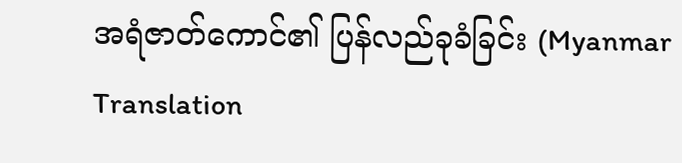အရံဇာတ်ကောင်၏ ပြန်လည်ခုခံခြင်း (Myanmar Translation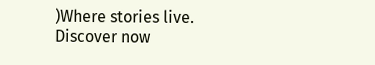)Where stories live. Discover now